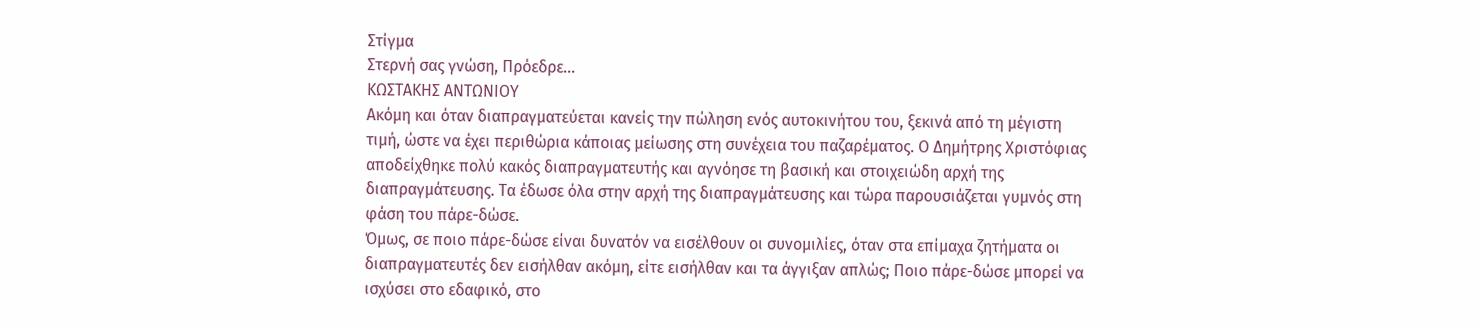Στίγμα
Στερνή σας γνώση, Πρόεδρε...
ΚΩΣΤΑΚΗΣ ΑΝΤΩΝΙΟΥ
Ακόμη και όταν διαπραγματεύεται κανείς την πώληση ενός αυτοκινήτου του, ξεκινά από τη μέγιστη τιμή, ώστε να έχει περιθώρια κάποιας μείωσης στη συνέχεια του παζαρέματος. Ο Δημήτρης Χριστόφιας αποδείχθηκε πολύ κακός διαπραγματευτής και αγνόησε τη βασική και στοιχειώδη αρχή της διαπραγμάτευσης. Τα έδωσε όλα στην αρχή της διαπραγμάτευσης και τώρα παρουσιάζεται γυμνός στη φάση του πάρε-δώσε.
Όμως, σε ποιο πάρε-δώσε είναι δυνατόν να εισέλθουν οι συνομιλίες, όταν στα επίμαχα ζητήματα οι διαπραγματευτές δεν εισήλθαν ακόμη, είτε εισήλθαν και τα άγγιξαν απλώς; Ποιο πάρε-δώσε μπορεί να ισχύσει στο εδαφικό, στο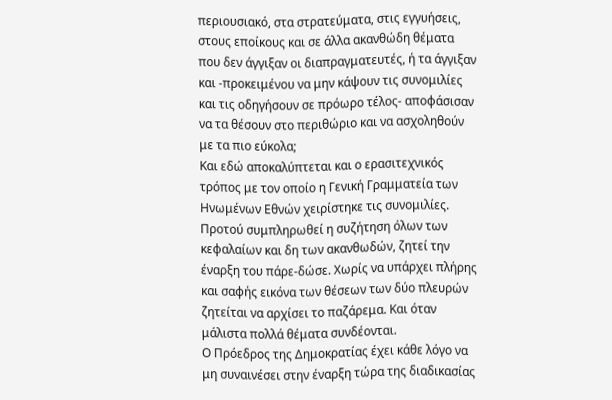περιουσιακό, στα στρατεύματα, στις εγγυήσεις, στους εποίκους και σε άλλα ακανθώδη θέματα που δεν άγγιξαν οι διαπραγματευτές, ή τα άγγιξαν και -προκειμένου να μην κάψουν τις συνομιλίες και τις οδηγήσουν σε πρόωρο τέλος- αποφάσισαν να τα θέσουν στο περιθώριο και να ασχοληθούν με τα πιο εύκολα;
Και εδώ αποκαλύπτεται και ο ερασιτεχνικός τρόπος με τον οποίο η Γενική Γραμματεία των Ηνωμένων Εθνών χειρίστηκε τις συνομιλίες. Προτού συμπληρωθεί η συζήτηση όλων των κεφαλαίων και δη των ακανθωδών, ζητεί την έναρξη του πάρε-δώσε. Χωρίς να υπάρχει πλήρης και σαφής εικόνα των θέσεων των δύο πλευρών ζητείται να αρχίσει το παζάρεμα. Και όταν μάλιστα πολλά θέματα συνδέονται.
Ο Πρόεδρος της Δημοκρατίας έχει κάθε λόγο να μη συναινέσει στην έναρξη τώρα της διαδικασίας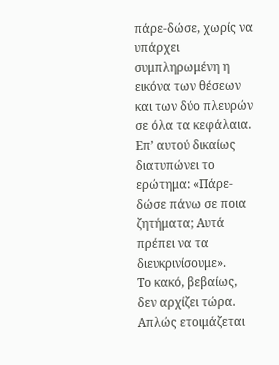πάρε-δώσε, χωρίς να υπάρχει συμπληρωμένη η εικόνα των θέσεων και των δύο πλευρών σε όλα τα κεφάλαια. Επ’ αυτού δικαίως διατυπώνει το ερώτημα: «Πάρε-δώσε πάνω σε ποια ζητήματα; Αυτά πρέπει να τα διευκρινίσουμε».
Το κακό, βεβαίως, δεν αρχίζει τώρα. Απλώς ετοιμάζεται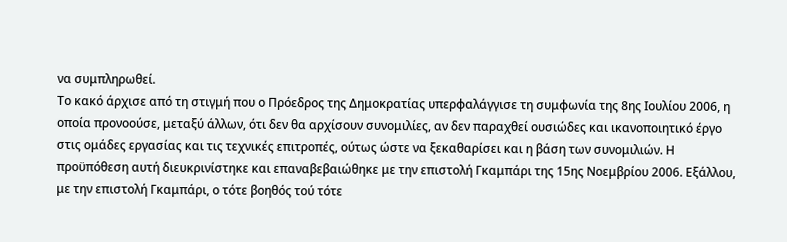να συμπληρωθεί.
Το κακό άρχισε από τη στιγμή που ο Πρόεδρος της Δημοκρατίας υπερφαλάγγισε τη συμφωνία της 8ης Ιουλίου 2006, η οποία προνοούσε, μεταξύ άλλων, ότι δεν θα αρχίσουν συνομιλίες, αν δεν παραχθεί ουσιώδες και ικανοποιητικό έργο στις ομάδες εργασίας και τις τεχνικές επιτροπές, ούτως ώστε να ξεκαθαρίσει και η βάση των συνομιλιών. Η προϋπόθεση αυτή διευκρινίστηκε και επαναβεβαιώθηκε με την επιστολή Γκαμπάρι της 15ης Νοεμβρίου 2006. Εξάλλου, με την επιστολή Γκαμπάρι, ο τότε βοηθός τού τότε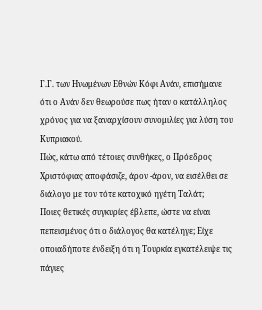Γ.Γ. των Ηνωμένων Εθνών Κόφι Ανάν, επισήμανε ότι ο Ανάν δεν θεωρούσε πως ήταν ο κατάλληλος χρόνος για να ξαναρχίσουν συνομιλίες για λύση του Κυπριακού.
Πώς, κάτω από τέτοιες συνθήκες, ο Πρόεδρος Χριστόφιας αποφάσιζε, άρον -άρον, να εισέλθει σε διάλογο με τον τότε κατοχικό ηγέτη Ταλάτ;
Ποιες θετικές συγκυρίες έβλεπε, ώστε να είναι πεπεισμένος ότι ο διάλογος θα κατέληγε; Είχε οποιαδήποτε ένδειξη ότι η Τουρκία εγκατέλειψε τις πάγιες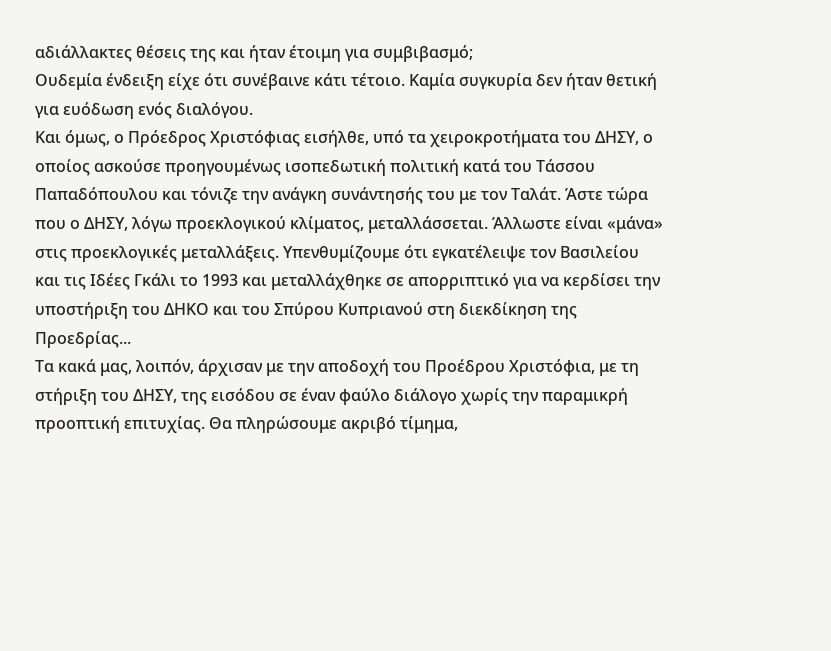αδιάλλακτες θέσεις της και ήταν έτοιμη για συμβιβασμό;
Ουδεμία ένδειξη είχε ότι συνέβαινε κάτι τέτοιο. Καμία συγκυρία δεν ήταν θετική για ευόδωση ενός διαλόγου.
Και όμως, ο Πρόεδρος Χριστόφιας εισήλθε, υπό τα χειροκροτήματα του ΔΗΣΥ, ο οποίος ασκούσε προηγουμένως ισοπεδωτική πολιτική κατά του Τάσσου Παπαδόπουλου και τόνιζε την ανάγκη συνάντησής του με τον Ταλάτ. Άστε τώρα που ο ΔΗΣΥ, λόγω προεκλογικού κλίματος, μεταλλάσσεται. Άλλωστε είναι «μάνα» στις προεκλογικές μεταλλάξεις. Υπενθυμίζουμε ότι εγκατέλειψε τον Βασιλείου και τις Ιδέες Γκάλι το 1993 και μεταλλάχθηκε σε απορριπτικό για να κερδίσει την υποστήριξη του ΔΗΚΟ και του Σπύρου Κυπριανού στη διεκδίκηση της Προεδρίας...
Τα κακά μας, λοιπόν, άρχισαν με την αποδοχή του Προέδρου Χριστόφια, με τη στήριξη του ΔΗΣΥ, της εισόδου σε έναν φαύλο διάλογο χωρίς την παραμικρή προοπτική επιτυχίας. Θα πληρώσουμε ακριβό τίμημα,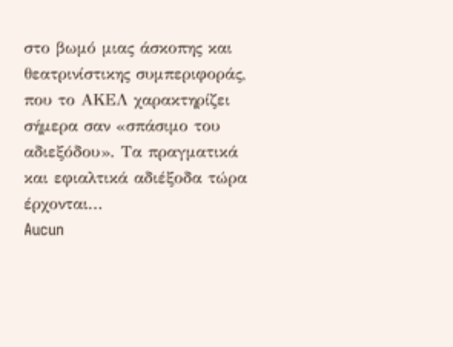στο βωμό μιας άσκοπης και θεατρινίστικης συμπεριφοράς, που το ΑΚΕΛ χαρακτηρίζει σήμερα σαν «σπάσιμο του αδιεξόδου». Τα πραγματικά και εφιαλτικά αδιέξοδα τώρα έρχονται...
Aucun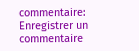commentaire:
Enregistrer un commentaire